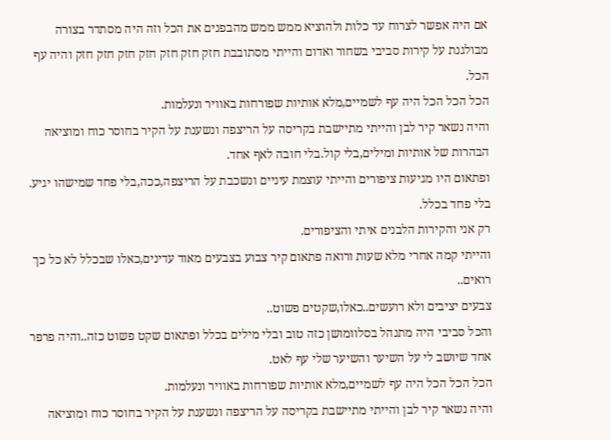אם היה אפשר לצרוח עד כלות ולהוציא ממש ממש מהבפנים את הכל וזה היה מסתדר בצורה מבולגנת על קירות סביבי בשחור ואדום והייתי מסתובבת חזק חזק חזק חזק חזק חזק חזק והיה עף הכל.
הכל הכל הכל היה עף לשמיים,מלא אותיות שפורחות באוויר ונעלמות.
והיה נשאר קיר לבן והייתי מתיישבת בקריסה על הריצפה ונשענת על הקיר בחוסר כוח ומוציאה הבהרות של אותיות ומילים,בלי קול.בלי חובה לאף אחד.
ופתאום היו מגיעות ציפורים והייתי עוצמת עיניים ונשכבת על הריצפה,ככה,בלי פחד שמישהו יגיע.
בלי פחד בכלל.
רק אני והקירות הלבנים איתי והציפורים.
והייתי קמה אחרי מלא שעות ורואה פתאום קיר צבוע בצבעים מאוד עדינים,כאלו שבכלל לא כל כך רואים..
צבעים יציבים ולא רועשים..כאלו,שקטים פשוט..
והכל סביבי היה מתנהל בסלוומושן כזה טוב ובלי מילים בכלל ופתאום שקט פשוט כזה..והיה פרפר אחד שיושב לי על השיער והשיער שלי עף לאט.
הכל הכל הכל היה עף לשמיים,מלא אותיות שפורחות באוויר ונעלמות.
והיה נשאר קיר לבן והייתי מתיישבת בקריסה על הריצפה ונשענת על הקיר בחוסר כוח ומוציאה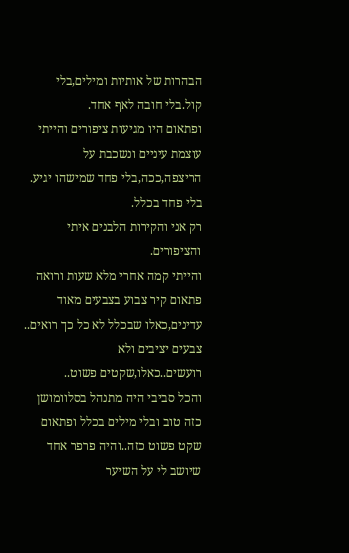הבהרות של אותיות ומילים,בלי קול.בלי חובה לאף אחד.
ופתאום היו מגיעות ציפורים והייתי עוצמת עיניים ונשכבת על הריצפה,ככה,בלי פחד שמישהו יגיע.
בלי פחד בכלל.
רק אני והקירות הלבנים איתי והציפורים.
והייתי קמה אחרי מלא שעות ורואה פתאום קיר צבוע בצבעים מאוד עדינים,כאלו שבכלל לא כל כך רואים..
צבעים יציבים ולא רועשים..כאלו,שקטים פשוט..
והכל סביבי היה מתנהל בסלוומושן כזה טוב ובלי מילים בכלל ופתאום שקט פשוט כזה..והיה פרפר אחד שיושב לי על השיער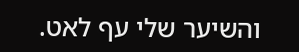והשיער שלי עף לאט.